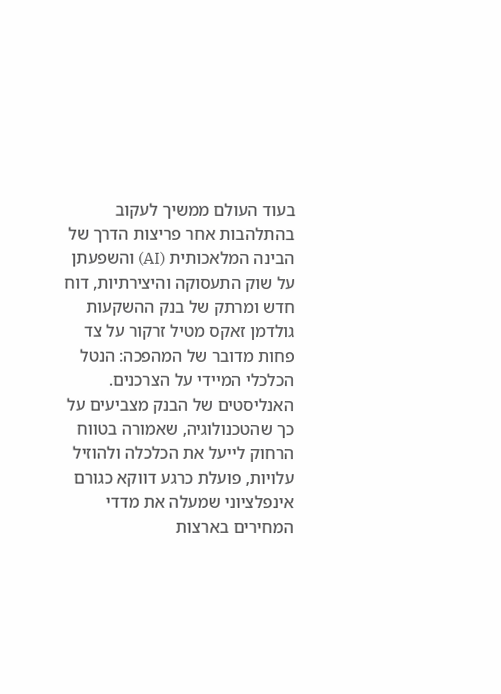בעוד העולם ממשיך לעקוב בהתלהבות אחר פריצות הדרך של הבינה המלאכותית (AI) והשפעתן על שוק התעסוקה והיצירתיות, דוח חדש ומרתק של בנק ההשקעות גולדמן זאקס מטיל זרקור על צד פחות מדובר של המהפכה: הנטל הכלכלי המיידי על הצרכנים. האנליסטים של הבנק מצביעים על כך שהטכנולוגיה, שאמורה בטווח הרחוק לייעל את הכלכלה ולהוזיל עלויות, פועלת כרגע דווקא כגורם אינפלציוני שמעלה את מדדי המחירים בארצות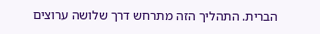הברית. התהליך הזה מתרחש דרך שלושה ערוצים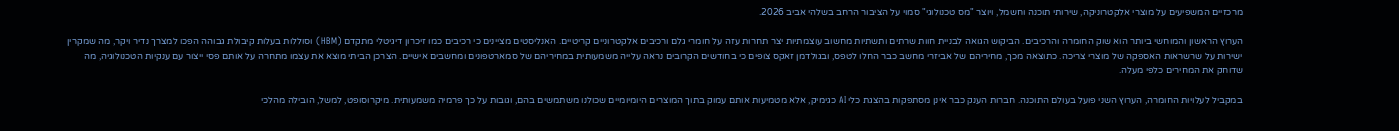מרכזיים המשפיעים על מוצרי אלקטרוניקה, שירותי תוכנה וחשמל, ויוצר "מס טכנולוגי" סמוי על הציבור הרחב בשלהי אביב 2026.

הערוץ הראשון והמוחשי ביותר הוא שוק החומרה והרכיבים. הביקוש הגואה לבניית חוות שרתים ותשתיות מחשוב עוצמתיות יצר תחרות עזה על חומרי גלם ורכיבים אלקטרוניים קריטיים. האנליסטים מציינים כי רכיבים כמו זיכרון דיגיטלי מתקדם (HBM) וסוללות בעלות קיבולת גבוהה הפכו למצרך נדיר ויקר, מה שמקרין ישירות על שרשראות האספקה של מוצרי צריכה. כתוצאה מכך, מחיריהם של אביזרי מחשב כבר החלו לטפס, ובגולדמן זאקס צופים כי בחודשים הקרובים נראה עלייה משמעותית במחיריהם של סמארטפונים ומחשבים אישיים. הצרכן הביתי מוצא את עצמו מתחרה על אותם פסי ייצור עם ענקיות הטכנולוגיה, מה שדוחק את המחירים כלפי מעלה.

במקביל לעלויות החומרה, הערוץ השני פועל בעולם התוכנה. חברות הענק כבר אינן מסתפקות בהצגת כלי AI כגימיק, אלא מטמיעות אותם עמוק בתוך המוצרים היומיומיים שכולנו משתמשים בהם, וגובות על כך פרמיה משמעותית. מיקרוסופט, למשל, הובילה מהלכי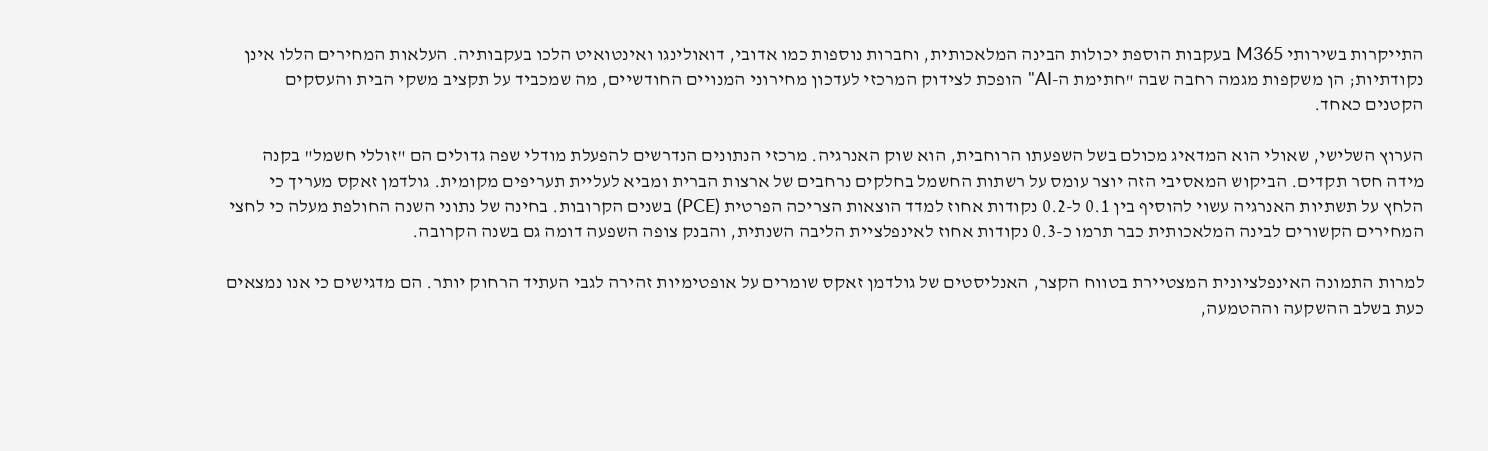התייקרות בשירותי M365 בעקבות הוספת יכולות הבינה המלאכותית, וחברות נוספות כמו אדובי, דואולינגו ואינטואיט הלכו בעקבותיה. העלאות המחירים הללו אינן נקודתיות; הן משקפות מגמה רחבה שבה "חתימת ה-AI" הופכת לצידוק המרכזי לעדכון מחירוני המנויים החודשיים, מה שמכביד על תקציב משקי הבית והעסקים הקטנים כאחד.

הערוץ השלישי, שאולי הוא המדאיג מכולם בשל השפעתו הרוחבית, הוא שוק האנרגיה. מרכזי הנתונים הנדרשים להפעלת מודלי שפה גדולים הם "זוללי חשמל" בקנה מידה חסר תקדים. הביקוש המאסיבי הזה יוצר עומס על רשתות החשמל בחלקים נרחבים של ארצות הברית ומביא לעליית תעריפים מקומית. גולדמן זאקס מעריך כי הלחץ על תשתיות האנרגיה עשוי להוסיף בין 0.1 ל-0.2 נקודות אחוז למדד הוצאות הצריכה הפרטית (PCE) בשנים הקרובות. בחינה של נתוני השנה החולפת מעלה כי לחצי המחירים הקשורים לבינה המלאכותית כבר תרמו כ-0.3 נקודות אחוז לאינפלציית הליבה השנתית, והבנק צופה השפעה דומה גם בשנה הקרובה.

למרות התמונה האינפלציונית המצטיירת בטווח הקצר, האנליסטים של גולדמן זאקס שומרים על אופטימיות זהירה לגבי העתיד הרחוק יותר. הם מדגישים כי אנו נמצאים כעת בשלב ההשקעה וההטמעה,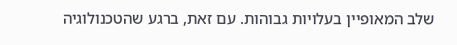שלב המאופיין בעלויות גבוהות. עם זאת, ברגע שהטכנולוגיה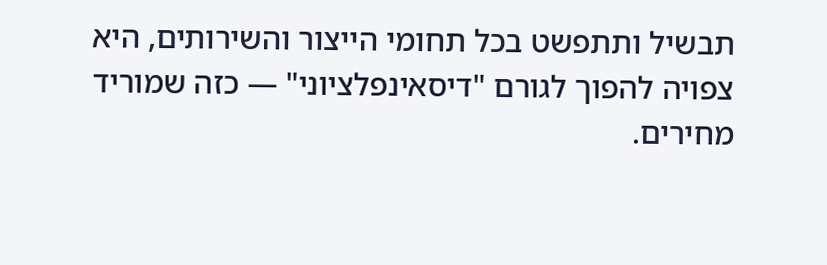תבשיל ותתפשט בכל תחומי הייצור והשירותים, היא צפויה להפוך לגורם "דיסאינפלציוני" — כזה שמוריד מחירים.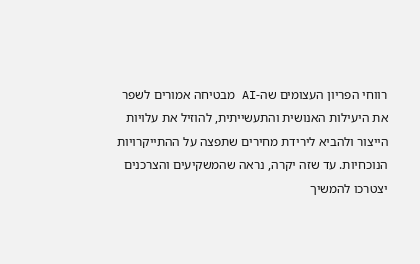רווחי הפריון העצומים שה-AI מבטיחה אמורים לשפר את היעילות האנושית והתעשייתית, להוזיל את עלויות הייצור ולהביא לירידת מחירים שתפצה על ההתייקרויות הנוכחיות. עד שזה יקרה, נראה שהמשקיעים והצרכנים יצטרכו להמשיך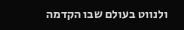ולנווט בעולם שבו הקדמה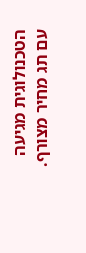הטכנולוגית מגיעה עם תג מחיר מצורף.